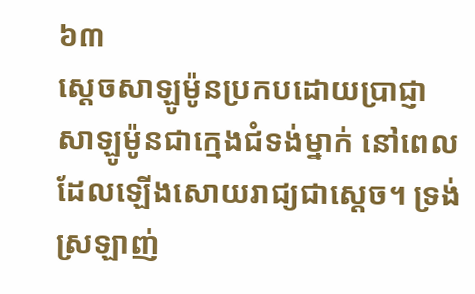៦៣
ស្តេចសាឡូម៉ូនប្រកបដោយប្រាជ្ញា
សាឡូម៉ូនជាក្មេងជំទង់ម្នាក់ នៅពេលដែលឡើងសោយរាជ្យជាស្តេច។ ទ្រង់ស្រឡាញ់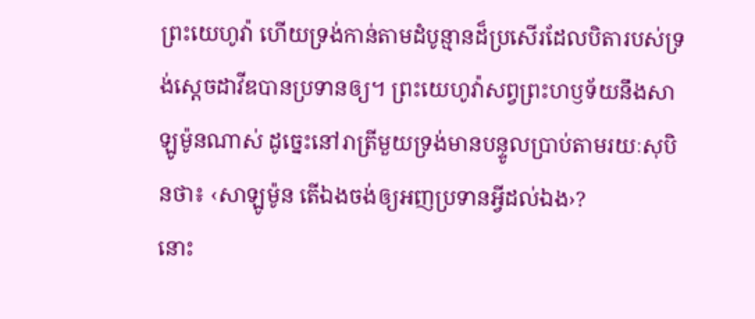ព្រះយេហូវ៉ា ហើយទ្រង់កាន់តាមដំបូន្មានដ៏ប្រសើរដែលបិតារបស់ទ្រង់ស្តេចដាវីឌបានប្រទានឲ្យ។ ព្រះយេហូវ៉ាសព្វព្រះហឫទ័យនឹងសាឡូម៉ូនណាស់ ដូច្នេះនៅរាត្រីមួយទ្រង់មានបន្ទូលប្រាប់តាមរយៈសុបិនថា៖ ‹សាឡូម៉ូន តើឯងចង់ឲ្យអញប្រទានអ្វីដល់ឯង›?
នោះ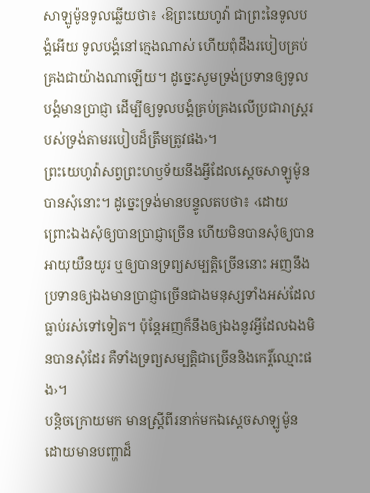សាឡូម៉ូនទូលឆ្លើយថា៖ ‹ឱព្រះយេហូវ៉ា ជាព្រះនៃទូលបង្គំអើយ ទូលបង្គំនៅក្មេងណាស់ ហើយពុំដឹងរបៀបគ្រប់គ្រងជាយ៉ាងណាឡើយ។ ដូច្នេះសូមទ្រង់ប្រទានឲ្យទូលបង្គំមានប្រាជ្ញា ដើម្បីឲ្យទូលបង្គំគ្រប់គ្រងលើប្រជារាស្ត្ររបស់ទ្រង់តាមរបៀបដ៏ត្រឹមត្រូវផង›។
ព្រះយេហូវ៉ាសព្វព្រះហឫទ័យនឹងអ្វីដែលស្តេចសាឡូម៉ូនបានសុំនោះ។ ដូច្នេះទ្រង់មានបន្ទូលតបថា៖ ‹ដោយព្រោះឯងសុំឲ្យបានប្រាជ្ញាច្រើន ហើយមិនបានសុំឲ្យបានអាយុយឺនយូរ ឬឲ្យបានទ្រព្យសម្បត្ដិច្រើននោះ អញនឹងប្រទានឲ្យឯងមានប្រាជ្ញាច្រើនជាងមនុស្សទាំងអស់ដែលធ្លាប់រស់ទៅទៀត។ ប៉ុន្តែអញក៏នឹងឲ្យឯងនូវអ្វីដែលឯងមិនបានសុំដែរ គឺទាំងទ្រព្យសម្បត្ដិជាច្រើននិងកេរ្ដិ៍ឈ្មោះផង›។
បន្ដិចក្រោយមក មានស្ត្រីពីរនាក់មកឯស្តេចសាឡូម៉ូន ដោយមានបញ្ហាដ៏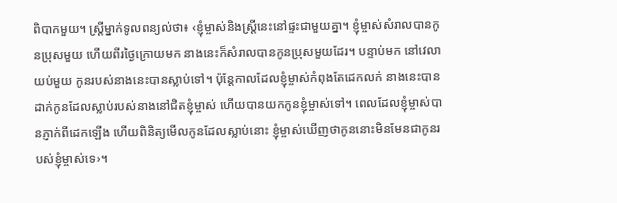ពិបាកមួយ។ ស្ត្រីម្នាក់ទូលពន្យល់ថា៖ ‹ខ្ញុំម្ចាស់និងស្ត្រីនេះនៅផ្ទះជាមួយគ្នា។ ខ្ញុំម្ចាស់សំរាលបានកូនប្រុសមួយ ហើយពីរថ្ងៃក្រោយមក នាងនេះក៏សំរាលបានកូនប្រុសមួយដែរ។ បន្ទាប់មក នៅវេលាយប់មួយ កូនរបស់នាងនេះបានស្លាប់ទៅ។ ប៉ុន្តែកាលដែលខ្ញុំម្ចាស់កំពុងតែដេកលក់ នាងនេះបានដាក់កូនដែលស្លាប់របស់នាងនៅជិតខ្ញុំម្ចាស់ ហើយបានយកកូនខ្ញុំម្ចាស់ទៅ។ ពេលដែលខ្ញុំម្ចាស់បានភ្ញាក់ពីដេកឡើង ហើយពិនិត្យមើលកូនដែលស្លាប់នោះ ខ្ញុំម្ចាស់ឃើញថាកូននោះមិនមែនជាកូនរបស់ខ្ញុំម្ចាស់ទេ›។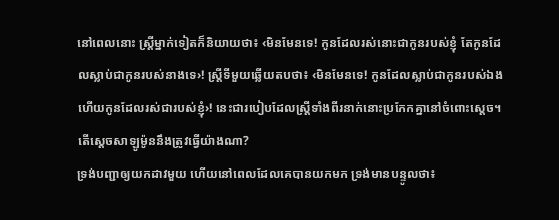នៅពេលនោះ ស្ត្រីម្នាក់ទៀតក៏និយាយថា៖ ‹មិនមែនទេ! កូនដែលរស់នោះជាកូនរបស់ខ្ញុំ តែកូនដែលស្លាប់ជាកូនរបស់នាងទេ›! ស្ត្រីទីមួយឆ្លើយតបថា៖ ‹មិនមែនទេ! កូនដែលស្លាប់ជាកូនរបស់ឯង ហើយកូនដែលរស់ជារបស់ខ្ញុំ›! នេះជារបៀបដែលស្ត្រីទាំងពីរនាក់នោះប្រកែកគ្នានៅចំពោះស្តេច។ តើស្តេចសាឡូម៉ូននឹងត្រូវធ្វើយ៉ាងណា?
ទ្រង់បញ្ជាឲ្យយកដាវមួយ ហើយនៅពេលដែលគេបានយកមក ទ្រង់មានបន្ទូលថា៖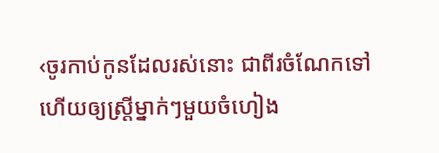‹ចូរកាប់កូនដែលរស់នោះ ជាពីរចំណែកទៅ ហើយឲ្យស្ត្រីម្នាក់ៗមួយចំហៀង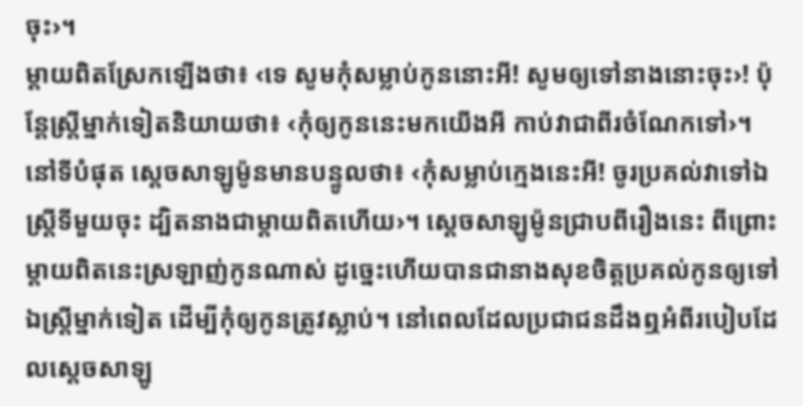ចុះ›។
ម្ដាយពិតស្រែកឡើងថា៖ ‹ទេ សូមកុំសម្លាប់កូននោះអី! សូមឲ្យទៅនាងនោះចុះ›! ប៉ុន្តែស្ត្រីម្នាក់ទៀតនិយាយថា៖ ‹កុំឲ្យកូននេះមកយើងអី កាប់វាជាពីរចំណែកទៅ›។
នៅទីបំផុត ស្តេចសាឡូម៉ូនមានបន្ទូលថា៖ ‹កុំសម្លាប់ក្មេងនេះអី! ចូរប្រគល់វាទៅឯស្ត្រីទីមួយចុះ ដ្បិតនាងជាម្ដាយពិតហើយ›។ ស្តេចសាឡូម៉ូនជ្រាបពីរឿងនេះ ពីព្រោះម្ដាយពិតនេះស្រឡាញ់កូនណាស់ ដូច្នេះហើយបានជានាងសុខចិត្តប្រគល់កូនឲ្យទៅឯស្ត្រីម្នាក់ទៀត ដើម្បីកុំឲ្យកូនត្រូវស្លាប់។ នៅពេលដែលប្រជាជនដឹងឮអំពីរបៀបដែលស្តេចសាឡូ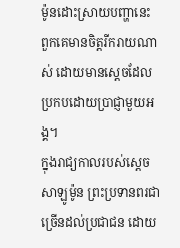ម៉ូនដោះស្រាយបញ្ហានេះ ពួកគេមានចិត្តរីករាយណាស់ ដោយមានស្តេចដែលប្រកបដោយប្រាជ្ញាមួយអង្គ។
ក្នុងរាជ្យកាលរបស់ស្តេចសាឡូម៉ូន ព្រះប្រទានពរជាច្រើនដល់ប្រជាជន ដោយ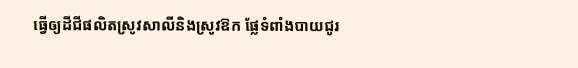ធ្វើឲ្យដីជីផលិតស្រូវសាលីនិងស្រូវឱក ផ្លែទំពាំងបាយជូរ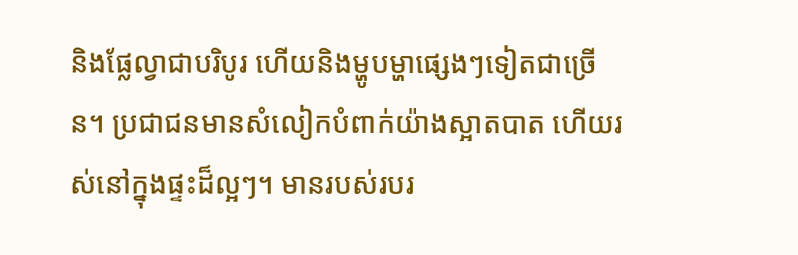និងផ្លែល្វាជាបរិបូរ ហើយនិងម្ហូបម្ហាផ្សេងៗទៀតជាច្រើន។ ប្រជាជនមានសំលៀកបំពាក់យ៉ាងស្អាតបាត ហើយរស់នៅក្នុងផ្ទះដ៏ល្អៗ។ មានរបស់របរ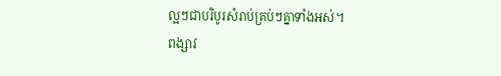ល្អៗជាបរិបូរសំរាប់គ្រប់ៗគ្នាទាំងអស់។
ពង្សាវ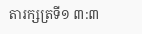តារក្សត្រទី១ ៣:៣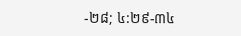-២៨; ៤:២៩-៣៤